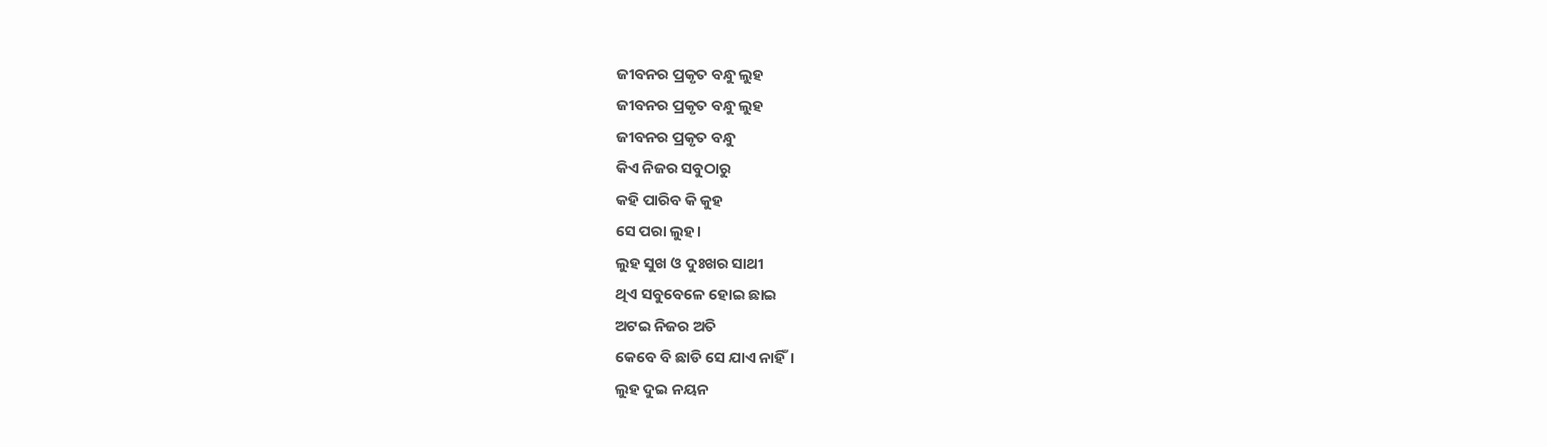ଜୀବନର ପ୍ରକୃତ ବନ୍ଧୁ ଲୁହ
ଜୀବନର ପ୍ରକୃତ ବନ୍ଧୁ ଲୁହ
ଜୀବନର ପ୍ରକୃତ ବନ୍ଧୁ
କିଏ ନିଜର ସବୁଠାରୁ
କହି ପାରିବ କି କୁହ
ସେ ପରା ଲୁହ।
ଲୁହ ସୁଖ ଓ ଦୁଃଖର ସାଥୀ
ଥିଏ ସବୁବେଳେ ହୋଇ ଛାଇ
ଅଟଇ ନିଜର ଅତି
କେବେ ବି ଛାଡି ସେ ଯାଏ ନାହିଁ।
ଲୁହ ଦୁଇ ନୟନ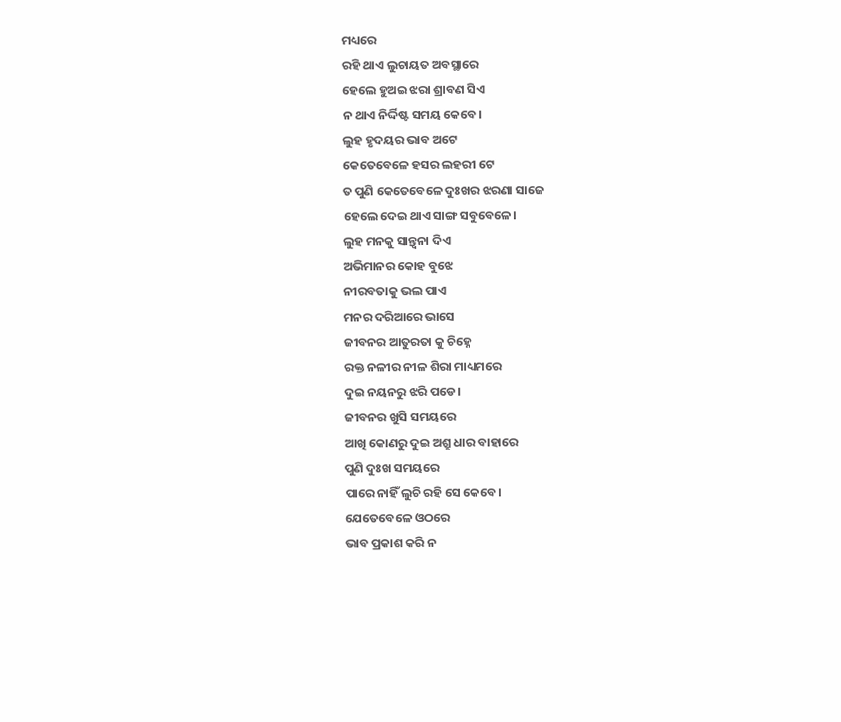ମଧ୍ୟରେ
ରହି ଥାଏ ଲୁଚାୟତ ଅବସ୍ଥାରେ
ହେଲେ ହୁଅଇ ଝରା ଶ୍ରାବଣ ସିଏ
ନ ଥାଏ ନିର୍ଦ୍ଦିଷ୍ଟ ସମୟ କେବେ।
ଲୁହ ହୃଦୟର ଭାବ ଅଟେ
କେତେବେଳେ ହସର ଲହରୀ ଟେ
ତ ପୁଣି କେତେବେଳେ ଦୁଃଖର ଝରଣା ସାଜେ
ହେଲେ ଦେଇ ଥାଏ ସାଙ୍ଗ ସବୁବେଳେ।
ଲୁହ ମନକୁ ସାନ୍ତ୍ବନା ଦିଏ
ଅଭିମାନର କୋହ ବୁଝେ
ନୀରବତାକୁ ଭଲ ପାଏ
ମନର ଦରିଆରେ ଭାସେ
ଜୀବନର ଆତୁରତା କୁ ଚିହ୍ନେ
ରକ୍ତ ନଳୀର ନୀଳ ଶିରା ମାଧ୍ୟମରେ
ଦୁଇ ନୟନରୁ ଝରି ପଡେ।
ଜୀବନର ଖୁସି ସମୟରେ
ଆଖି କୋଣରୁ ଦୁଇ ଅଶ୍ରୁ ଧାର ବାହାରେ
ପୁଣି ଦୁଃଖ ସମୟରେ
ପାରେ ନାହିଁ ଲୁଚି ରହି ସେ କେବେ।
ଯେତେବେଳେ ଓଠରେ
ଭାବ ପ୍ରକାଶ କରି ନ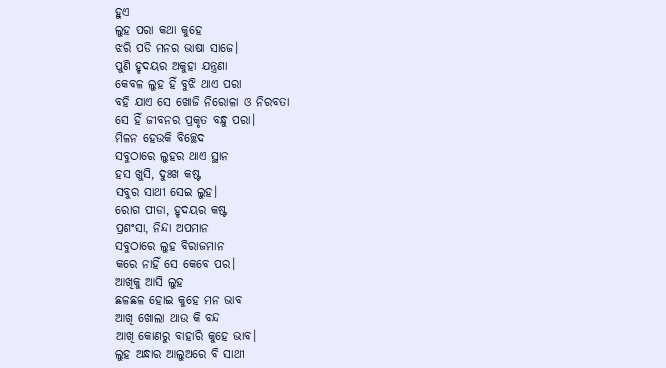ହୁଏ
ଲୁହ ପରା କଥା କୁହେ
ଝରି ପଡି ମନର ଭାଷା ସାଜେ।
ପୁଣି ହୃଦୟର ଅକୁହା ଯନ୍ତ୍ରଣା
କେବଳ ଲୁହ ହିଁ ବୁଝି ଥାଏ ପରା
ବହି ଯାଏ ସେ ଖୋଜି ନିରୋଳା ଓ ନିରବତା
ସେ ହିଁ ଜୀବନର ପ୍ରକୃତ ବନ୍ଧୁ ପରା।
ମିଳନ ହେଉକି ବିଚ୍ଛେଦ
ସବୁଠାରେ ଲୁହର ଥାଏ ସ୍ଥାନ
ହସ ଖୁସି, ଦୁଃଖ କଷ୍ଟ
ସବୁର ସାଥୀ ସେଇ ଲୁହ।
ରୋଗ ପୀଡା, ହୃଦୟର କଷ୍ଟ
ପ୍ରଶଂସା, ନିନ୍ଦା ଅପମାନ
ସବୁଠାରେ ଲୁହ ବିରାଜମାନ
କରେ ନାହିଁ ସେ କେବେ ପର।
ଆଖିକୁ ଆସି ଲୁହ
ଛଳଛଳ ହୋଇ କୁହେ ମନ ଭାବ
ଆଖି ଖୋଲା ଥାଉ କି ବନ୍ଦ
ଆଖି କୋଣରୁ ବାହାରି କୁହେ ଭାବ।
ଲୁହ ଅନ୍ଧାର ଆଲୁଅରେ ବି ସାଥୀ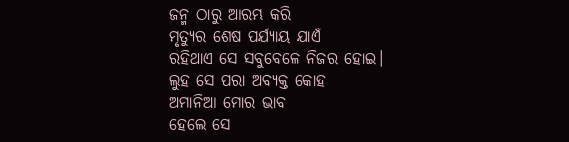ଜନ୍ମ ଠାରୁ ଆରମ୍ଭ କରି
ମୃତ୍ୟୁର ଶେଷ ପର୍ଯ୍ୟାୟ ଯାଏଁ
ରହିଥାଏ ସେ ସବୁବେଳେ ନିଜର ହୋଇ।
ଲୁହ ସେ ପରା ଅବ୍ୟକ୍ତ କୋହ
ଅମାନିଆ ମୋର ଭାବ
ହେଲେ ସେ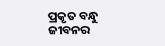ପ୍ରକୃତ ବନ୍ଧୁ ଜୀବନର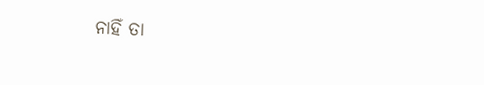ନାହିଁ ତା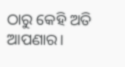ଠାରୁ କେହି ଅତି ଆପଣାର।